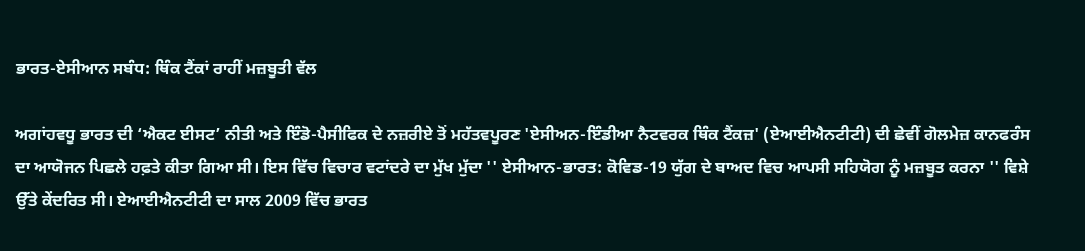ਭਾਰਤ-ਏਸੀਆਨ ਸਬੰਧ: ਥਿੰਕ ਟੈਂਕਾਂ ਰਾਹੀਂ ਮਜ਼ਬੂਤੀ ਵੱਲ

ਅਗਾਂਹਵਧੂ ਭਾਰਤ ਦੀ ‘ਐਕਟ ਈਸਟ’ ਨੀਤੀ ਅਤੇ ਇੰਡੋ-ਪੈਸੀਫਿਕ ਦੇ ਨਜ਼ਰੀਏ ਤੋਂ ਮਹੱਤਵਪੂਰਣ 'ਏਸੀਅਨ-ਇੰਡੀਆ ਨੈਟਵਰਕ ਥਿੰਕ ਟੈਂਕਜ਼' (ਏਆਈਐਨਟੀਟੀ) ਦੀ ਛੇਵੀਂ ਗੋਲਮੇਜ਼ ਕਾਨਫਰੰਸ ਦਾ ਆਯੋਜਨ ਪਿਛਲੇ ਹਫ਼ਤੇ ਕੀਤਾ ਗਿਆ ਸੀ। ਇਸ ਵਿੱਚ ਵਿਚਾਰ ਵਟਾਂਦਰੇ ਦਾ ਮੁੱਖ ਮੁੱਦਾ '' ਏਸੀਆਨ-ਭਾਰਤ: ਕੋਵਿਡ-19 ਯੁੱਗ ਦੇ ਬਾਅਦ ਵਿਚ ਆਪਸੀ ਸਹਿਯੋਗ ਨੂੰ ਮਜ਼ਬੂਤ ਕਰਨਾ '' ਵਿਸ਼ੇ ਉੱਤੇ ਕੇਂਦਰਿਤ ਸੀ। ਏਆਈਐਨਟੀਟੀ ਦਾ ਸਾਲ 2009 ਵਿੱਚ ਭਾਰਤ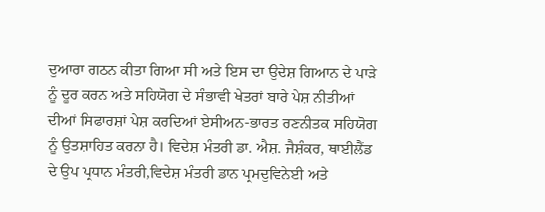ਦੁਆਰਾ ਗਠਨ ਕੀਤਾ ਗਿਆ ਸੀ ਅਤੇ ਇਸ ਦਾ ਉਦੇਸ਼ ਗਿਆਨ ਦੇ ਪਾੜੇ ਨੂੰ ਦੂਰ ਕਰਨ ਅਤੇ ਸਹਿਯੋਗ ਦੇ ਸੰਭਾਵੀ ਖੇਤਰਾਂ ਬਾਰੇ ਪੇਸ਼ ਨੀਤੀਆਂ ਦੀਆਂ ਸਿਫਾਰਸ਼ਾਂ ਪੇਸ਼ ਕਰਦਿਆਂ ਏਸੀਅਨ-ਭਾਰਤ ਰਣਨੀਤਕ ਸਹਿਯੋਗ ਨੂੰ ਉਤਸ਼ਾਹਿਤ ਕਰਨਾ ਹੈ। ਵਿਦੇਸ਼ ਮੰਤਰੀ ਡਾ. ਐਸ਼. ਜੈਸ਼ੰਕਰ, ਥਾਈਲੈਂਡ ਦੇ ਉਪ ਪ੍ਰਧਾਨ ਮੰਤਰੀ,ਵਿਦੇਸ਼ ਮੰਤਰੀ ਡਾਨ ਪ੍ਰਮਦੁਵਿਨੇਈ ਅਤੇ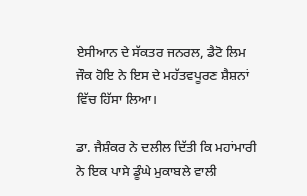ਏਸੀਆਨ ਦੇ ਸੱਕਤਰ ਜਨਰਲ, ਡੈਟੋ ਲਿਮ ਜੌਕ ਹੋਇ ਨੇ ਇਸ ਦੇ ਮਹੱਤਵਪੂਰਣ ਸ਼ੈਸ਼ਨਾਂ ਵਿੱਚ ਹਿੱਸਾ ਲਿਆ।

ਡਾ. ਜੈਸ਼ੰਕਰ ਨੇ ਦਲੀਲ ਦਿੱਤੀ ਕਿ ਮਹਾਂਮਾਰੀ ਨੇ ਇਕ ਪਾਸੇ ਡੂੰਘੇ ਮੁਕਾਬਲੇ ਵਾਲੀ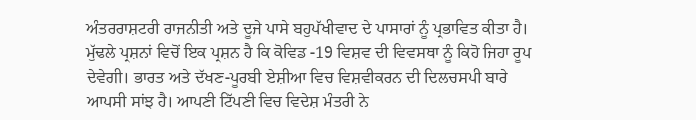ਅੰਤਰਰਾਸ਼ਟਰੀ ਰਾਜਨੀਤੀ ਅਤੇ ਦੂਜੇ ਪਾਸੇ ਬਹੁਪੱਖੀਵਾਦ ਦੇ ਪਾਸਾਰਾਂ ਨੂੰ ਪ੍ਰਭਾਵਿਤ ਕੀਤਾ ਹੈ। ਮੁੱਢਲੇ ਪ੍ਰਸ਼ਨਾਂ ਵਿਚੋਂ ਇਕ ਪ੍ਰਸ਼ਨ ਹੈ ਕਿ ਕੋਵਿਡ -19 ਵਿਸ਼ਵ ਦੀ ਵਿਵਸਥਾ ਨੂੰ ਕਿਹੋ ਜਿਹਾ ਰੂਪ ਦੇਵੇਗੀ। ਭਾਰਤ ਅਤੇ ਦੱਖਣ-ਪੂਰਬੀ ਏਸ਼ੀਆ ਵਿਚ ਵਿਸ਼ਵੀਕਰਨ ਦੀ ਦਿਲਚਸਪੀ ਬਾਰੇ ਆਪਸੀ ਸਾਂਝ ਹੈ। ਆਪਣੀ ਟਿੱਪਣੀ ਵਿਚ ਵਿਦੇਸ਼ ਮੰਤਰੀ ਨੇ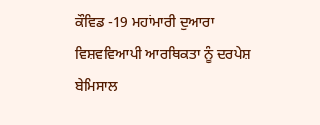ਕੌਵਿਡ -19 ਮਹਾਂਮਾਰੀ ਦੁਆਰਾ ਵਿਸ਼ਵਵਿਆਪੀ ਆਰਥਿਕਤਾ ਨੂੰ ਦਰਪੇਸ਼ ਬੇਮਿਸਾਲ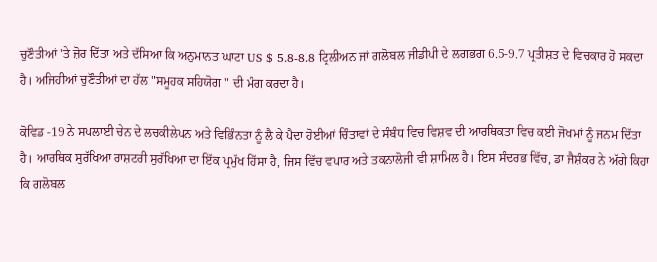ਚੁਣੌਤੀਆਂ 'ਤੇ ਜ਼ੋਰ ਦਿੱਤਾ ਅਤੇ ਦੱਸਿਆ ਕਿ ਅਨੁਮਾਨਤ ਘਾਟਾ US $ 5.8-8.8 ਟ੍ਰਿਲੀਅਨ ਜਾਂ ਗਲੋਬਲ ਜੀਡੀਪੀ ਦੇ ਲਗਭਗ 6.5-9.7 ਪ੍ਰਤੀਸ਼ਤ ਦੇ ਵਿਚਕਾਰ ਹੋ ਸਕਦਾ ਹੈ। ਅਜਿਹੀਆਂ ਚੁਣੌਤੀਆਂ ਦਾ ਹੱਲ "ਸਮੂਹਕ ਸਹਿਯੋਗ " ਦੀ ਮੰਗ ਕਰਦਾ ਹੈ।

ਕੋਵਿਡ -19 ਨੇ ਸਪਲਾਈ ਚੇਨ ਦੇ ਲਚਕੀਲੇਪਨ ਅਤੇ ਵਿਭਿੰਨਤਾ ਨੂੰ ਲੈ ਕੇ ਪੈਦਾ ਹੋਈਆਂ ਚਿੰਤਾਵਾਂ ਦੇ ਸੰਬੰਧ ਵਿਚ ਵਿਸ਼ਵ ਦੀ ਆਰਥਿਕਤਾ ਵਿਚ ਕਈ ਜੋਖਮਾਂ ਨੂੰ ਜਨਮ ਦਿੱਤਾ ਹੈ। ਆਰਥਿਕ ਸੁਰੱਖਿਆ ਰਾਸ਼ਟਰੀ ਸੁਰੱਖਿਆ ਦਾ ਇੱਕ ਪ੍ਰਮੁੱਖ ਹਿੱਸਾ ਹੈ, ਜਿਸ ਵਿੱਚ ਵਪਾਰ ਅਤੇ ਤਕਨਾਲੋਜੀ ਵੀ ਸ਼ਾਮਿਲ ਹੈ। ਇਸ ਸੰਦਰਭ ਵਿੱਚ, ਡਾ ਜੈਸ਼ੰਕਰ ਨੇ ਅੱਗੇ ਕਿਹਾ ਕਿ ਗਲੋਬਲ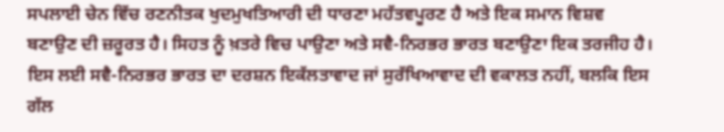ਸਪਲਾਈ ਚੇਨ ਵਿੱਚ ਰਣਨੀਤਕ ਖੁਦਮੁਖਤਿਆਰੀ ਦੀ ਧਾਰਣਾ ਮਹੱਤਵਪੂਰਣ ਹੈ ਅਤੇ ਇਕ ਸਮਾਨ ਵਿਸ਼ਵ ਬਣਾਉਣ ਦੀ ਜ਼ਰੂਰਤ ਹੈ। ਸਿਹਤ ਨੂੰ ਖ਼ਤਰੇ ਵਿਚ ਪਾਉਣਾ ਅਤੇ ਸਵੈ-ਨਿਰਭਰ ਭਾਰਤ ਬਣਾਉਣਾ ਇਕ ਤਰਜੀਹ ਹੈ। ਇਸ ਲਈ ਸਵੈ-ਨਿਰਭਰ ਭਾਰਤ ਦਾ ਦਰਸ਼ਨ ਇਕੱਲਤਾਵਾਦ ਜਾਂ ਸੁਰੱਖਿਆਵਾਦ ਦੀ ਵਕਾਲਤ ਨਹੀਂ, ਬਲਕਿ ਇਸ ਗੱਲ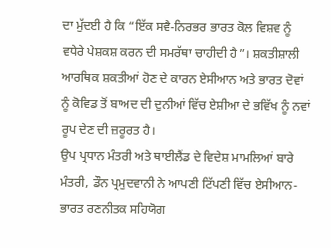ਦਾ ਮੁੱਦਈ ਹੈ ਕਿ “ਇੱਕ ਸਵੈ-ਨਿਰਭਰ ਭਾਰਤ ਕੋਲ ਵਿਸ਼ਵ ਨੂੰ ਵਧੇਰੇ ਪੇਸ਼ਕਸ਼ ਕਰਨ ਦੀ ਸਮਰੱਥਾ ਚਾਹੀਦੀ ਹੈ”। ਸ਼ਕਤੀਸ਼ਾਲੀ ਆਰਥਿਕ ਸ਼ਕਤੀਆਂ ਹੋਣ ਦੇ ਕਾਰਨ ਏਸੀਆਨ ਅਤੇ ਭਾਰਤ ਦੋਵਾਂ ਨੂੰ ਕੋਵਿਡ ਤੋਂ ਬਾਅਦ ਦੀ ਦੁਨੀਆਂ ਵਿੱਚ ਏਸ਼ੀਆ ਦੇ ਭਵਿੱਖ ਨੂੰ ਨਵਾਂ ਰੂਪ ਦੇਣ ਦੀ ਜ਼ਰੂਰਤ ਹੈ।
ਉਪ ਪ੍ਰਧਾਨ ਮੰਤਰੀ ਅਤੇ ਥਾਈਲੈਂਡ ਦੇ ਵਿਦੇਸ਼ ਮਾਮਲਿਆਂ ਬਾਰੇ ਮੰਤਰੀ, ਡੌਨ ਪ੍ਰਮੁਦਵਾਨੀ ਨੇ ਆਪਣੀ ਟਿੱਪਣੀ ਵਿੱਚ ਏਸੀਆਨ-ਭਾਰਤ ਰਣਨੀਤਕ ਸਹਿਯੋਗ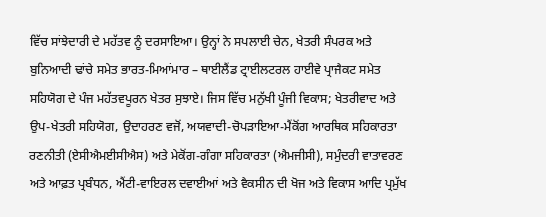ਵਿੱਚ ਸਾਂਝੇਦਾਰੀ ਦੇ ਮਹੱਤਵ ਨੂੰ ਦਰਸਾਇਆ। ਉਨ੍ਹਾਂ ਨੇ ਸਪਲਾਈ ਚੇਨ, ਖੇਤਰੀ ਸੰਪਰਕ ਅਤੇ ਬੁਨਿਆਦੀ ਢਾਂਚੇ ਸਮੇਤ ਭਾਰਤ-ਮਿਆਂਮਾਰ – ਥਾਈਲੈਂਡ ਟ੍ਰਾਈਲਟਰਲ ਹਾਈਵੇ ਪ੍ਰਾਜੈਕਟ ਸਮੇਤ ਸਹਿਯੋਗ ਦੇ ਪੰਜ ਮਹੱਤਵਪੂਰਨ ਖੇਤਰ ਸੁਝਾਏ। ਜਿਸ ਵਿੱਚ ਮਨੁੱਖੀ ਪੂੰਜੀ ਵਿਕਾਸ; ਖੇਤਰੀਵਾਦ ਅਤੇ ਉਪ-ਖੇਤਰੀ ਸਹਿਯੋਗ, ਉਦਾਹਰਣ ਵਜੋਂ, ਅਯਵਾਦੀ-ਚੋਪੜਾਇਆ-ਮੈਂਕੋਂਗ ਆਰਥਿਕ ਸਹਿਕਾਰਤਾ ਰਣਨੀਤੀ (ਏਸੀਐਮਈਸੀਐਸ) ਅਤੇ ਮੇਕੋਂਗ-ਗੰਗਾ ਸਹਿਕਾਰਤਾ (ਐਮਜੀਸੀ), ਸਮੁੰਦਰੀ ਵਾਤਾਵਰਣ ਅਤੇ ਆਫ਼ਤ ਪ੍ਰਬੰਧਨ, ਐਂਟੀ-ਵਾਇਰਲ ਦਵਾਈਆਂ ਅਤੇ ਵੈਕਸੀਨ ਦੀ ਖੋਜ ਅਤੇ ਵਿਕਾਸ ਆਦਿ ਪ੍ਰਮੁੱਖ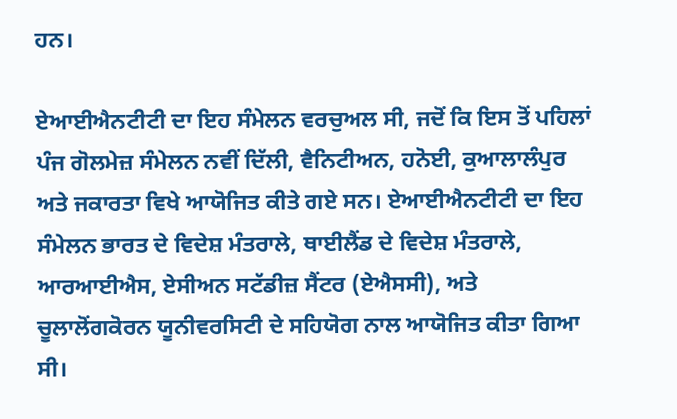ਹਨ।

ਏਆਈਐਨਟੀਟੀ ਦਾ ਇਹ ਸੰਮੇਲਨ ਵਰਚੁਅਲ ਸੀ, ਜਦੋਂ ਕਿ ਇਸ ਤੋਂ ਪਹਿਲਾਂ ਪੰਜ ਗੋਲਮੇਜ਼ ਸੰਮੇਲਨ ਨਵੀਂ ਦਿੱਲੀ, ਵੈਨਿਟੀਅਨ, ਹਨੋਈ, ਕੁਆਲਾਲੰਪੁਰ ਅਤੇ ਜਕਾਰਤਾ ਵਿਖੇ ਆਯੋਜਿਤ ਕੀਤੇ ਗਏ ਸਨ। ਏਆਈਐਨਟੀਟੀ ਦਾ ਇਹ ਸੰਮੇਲਨ ਭਾਰਤ ਦੇ ਵਿਦੇਸ਼ ਮੰਤਰਾਲੇ, ਥਾਈਲੈਂਡ ਦੇ ਵਿਦੇਸ਼ ਮੰਤਰਾਲੇ, ਆਰਆਈਐਸ, ਏਸੀਅਨ ਸਟੱਡੀਜ਼ ਸੈਂਟਰ (ਏਐਸਸੀ), ਅਤੇ ਚੂਲਾਲੋਂਗਕੋਰਨ ਯੂਨੀਵਰਸਿਟੀ ਦੇ ਸਹਿਯੋਗ ਨਾਲ ਆਯੋਜਿਤ ਕੀਤਾ ਗਿਆ ਸੀ।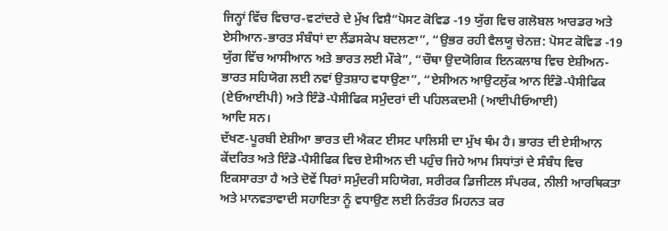ਜਿਨ੍ਹਾਂ ਵਿੱਚ ਵਿਚਾਰ-ਵਟਾਂਦਰੇ ਦੇ ਮੁੱਖ ਵਿਸ਼ੈ“ਪੋਸਟ ਕੋਵਿਡ -19 ਯੁੱਗ ਵਿਚ ਗਲੋਬਲ ਆਰਡਰ ਅਤੇ ਏਸੀਆਨ-ਭਾਰਤ ਸੰਬੰਧਾਂ ਦਾ ਲੈਂਡਸਕੇਪ ਬਦਲਣਾ”, “ਉਭਰ ਰਹੀ ਵੈਲਯੂ ਚੇਨਜ਼: ਪੋਸਟ ਕੋਵਿਡ -19 ਯੁੱਗ ਵਿੱਚ ਆਸੀਆਨ ਅਤੇ ਭਾਰਤ ਲਈ ਮੌਕੇ”, “ਚੌਥਾ ਉਦਯੋਗਿਕ ਇਨਕਲਾਬ ਵਿਚ ਏਸ਼ੀਅਨ-ਭਾਰਤ ਸਹਿਯੋਗ ਲਈ ਨਵਾਂ ਉਤਸ਼ਾਹ ਵਧਾਉਣਾ”, “ਏਸੀਅਨ ਆਉਟਲੁੱਕ ਆਨ ਇੰਡੋ-ਪੈਸੀਫਿਕ (ਏਓਆਈਪੀ) ਅਤੇ ਇੰਡੋ-ਪੈਸੀਫਿਕ ਸਮੁੰਦਰਾਂ ਦੀ ਪਹਿਲਕਦਮੀ (ਆਈਪੀਓਆਈ)
ਆਦਿ ਸਨ।
ਦੱਖਣ-ਪੂਰਬੀ ਏਸ਼ੀਆ ਭਾਰਤ ਦੀ ਐਕਟ ਈਸਟ ਪਾਲਿਸੀ ਦਾ ਮੁੱਖ ਥੰਮ ਹੈ। ਭਾਰਤ ਦੀ ਏਸੀਆਨ ਕੇਂਦਰਿਤ ਅਤੇ ਇੰਡੋ-ਪੈਸੀਫਿਕ ਵਿਚ ਏਸੀਅਨ ਦੀ ਪਹੁੰਚ ਜਿਹੇ ਆਮ ਸਿਧਾਂਤਾਂ ਦੇ ਸੰਬੰਧ ਵਿਚ ਇਕਸਾਰਤਾ ਹੈ ਅਤੇ ਦੋਵੇਂ ਧਿਰਾਂ ਸਮੁੰਦਰੀ ਸਹਿਯੋਗ, ਸਰੀਰਕ ਡਿਜੀਟਲ ਸੰਪਰਕ, ਨੀਲੀ ਆਰਥਿਕਤਾ ਅਤੇ ਮਾਨਵਤਾਵਾਦੀ ਸਹਾਇਤਾ ਨੂੰ ਵਧਾਉਣ ਲਈ ਨਿਰੰਤਰ ਮਿਹਨਤ ਕਰ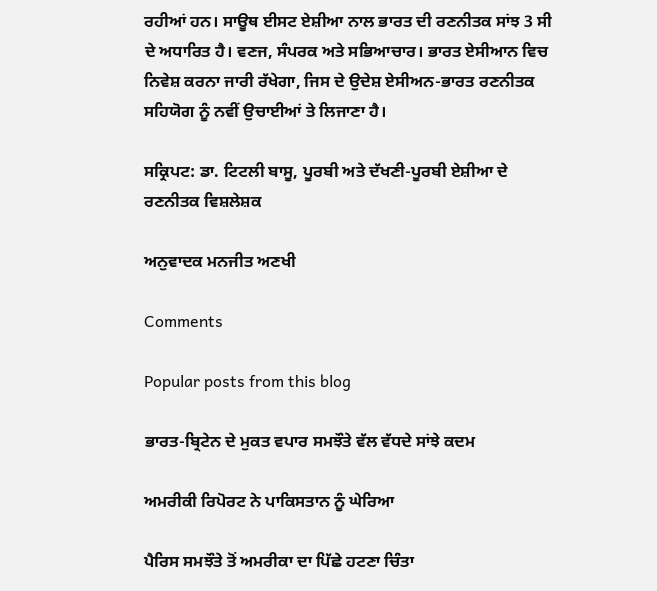ਰਹੀਆਂ ਹਨ। ਸਾਊਥ ਈਸਟ ਏਸ਼ੀਆ ਨਾਲ ਭਾਰਤ ਦੀ ਰਣਨੀਤਕ ਸਾਂਝ 3 ਸੀ ਦੇ ਅਧਾਰਿਤ ਹੈ। ਵਣਜ, ਸੰਪਰਕ ਅਤੇ ਸਭਿਆਚਾਰ। ਭਾਰਤ ਏਸੀਆਨ ਵਿਚ ਨਿਵੇਸ਼ ਕਰਨਾ ਜਾਰੀ ਰੱਖੇਗਾ, ਜਿਸ ਦੇ ਉਦੇਸ਼ ਏਸੀਅਨ-ਭਾਰਤ ਰਣਨੀਤਕ ਸਹਿਯੋਗ ਨੂੰ ਨਵੀਂ ਉਚਾਈਆਂ ਤੇ ਲਿਜਾਣਾ ਹੈ।

ਸਕ੍ਰਿਪਟ: ਡਾ. ਟਿਟਲੀ ਬਾਸੂ, ਪੂਰਬੀ ਅਤੇ ਦੱਖਣੀ-ਪੂਰਬੀ ਏਸ਼ੀਆ ਦੇ ਰਣਨੀਤਕ ਵਿਸ਼ਲੇਸ਼ਕ

ਅਨੁਵਾਦਕ ਮਨਜੀਤ ਅਣਖੀ

Comments

Popular posts from this blog

ਭਾਰਤ-ਬ੍ਰਿਟੇਨ ਦੇ ਮੁਕਤ ਵਪਾਰ ਸਮਝੌਤੇ ਵੱਲ ਵੱਧਦੇ ਸਾਂਝੇ ਕਦਮ

ਅਮਰੀਕੀ ਰਿਪੋਰਟ ਨੇ ਪਾਕਿਸਤਾਨ ਨੂੰ ਘੇਰਿਆ

ਪੈਰਿਸ ਸਮਝੌਤੇ ਤੋਂ ਅਮਰੀਕਾ ਦਾ ਪਿੱਛੇ ਹਟਣਾ ਚਿੰਤਾ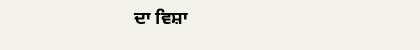ਦਾ ਵਿਸ਼ਾ